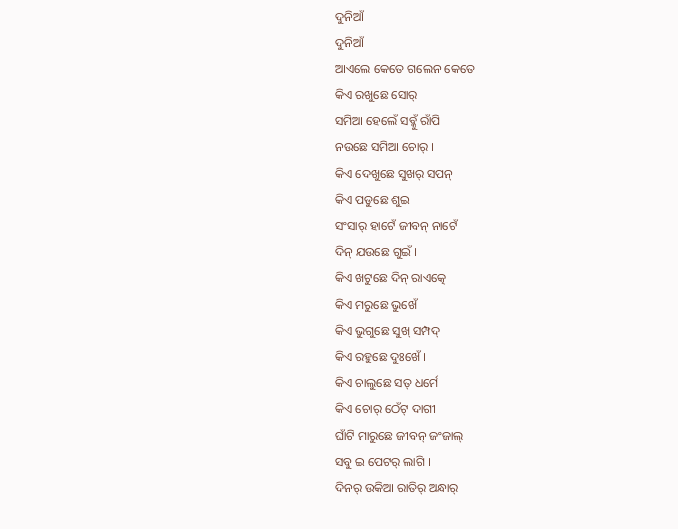ଦୁନିଆଁ
ଦୁନିଆଁ
ଆଏଲେ କେତେ ଗଲେନ କେତେ
କିଏ ରଖୁଛେ ସୋର୍
ସମିଆ ହେଲେଁ ସବ୍କୁଁ ରାଁପି
ନଉଛେ ସମିଆ ଚୋର୍ ।
କିଏ ଦେଖୁଛେ ସୁଖର୍ ସପନ୍
କିଏ ପଡୁଛେ ଶୁଇ
ସଂସାର୍ ହାଟେଁ ଜୀବନ୍ ନାଟେଁ
ଦିନ୍ ଯଉଛେ ଗୁଇଁ ।
କିଏ ଖଟୁଛେ ଦିନ୍ ରାଏତ୍କେ
କିଏ ମରୁଛେ ଭୁଖେଁ
କିଏ ଭୁଗୁଛେ ସୁଖ୍ ସମ୍ପଦ୍
କିଏ ରହୁଛେ ଦୁଃଖେଁ ।
କିଏ ଚାଲୁଛେ ସତ୍ ଧର୍ମେ
କିଏ ଚୋର୍ ଠେଁଟ୍ ଦାଗୀ
ଘାଁଟି ମାରୁଛେ ଜୀବନ୍ ଜଂଜାଲ୍
ସବୁ ଇ ପେଟର୍ ଲାଗି ।
ଦିନର୍ ଉକିଆ ରାତିର୍ ଅନ୍ଧାର୍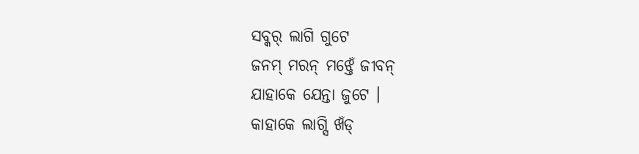ସବ୍କର୍ ଲାଗି ଗୁଟେ
ଜନମ୍ ମରନ୍ ମଝ୍ତେଁ ଜୀବନ୍
ଯାହାକେ ଯେନ୍ତା ଜୁଟେ ।
କାହାକେ ଲାଗ୍ସି ଖଁଡ୍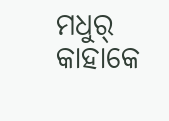ମଧୁର୍
କାହାକେ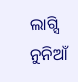ଲାଗ୍ସି ନୁନିଆଁ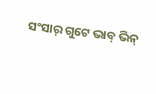ସଂସାର୍ ଗୁଟେ ଭାବ୍ ଭିନ୍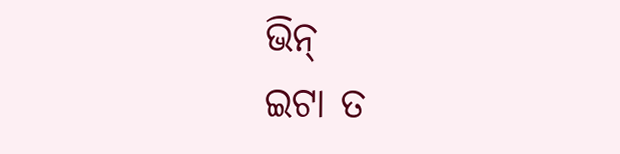ଭିନ୍
ଇଟା ତ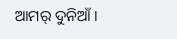ଆମର୍ ଦୁନିଆଁ ।